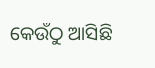କେଉଁଠୁ ଆସିଛି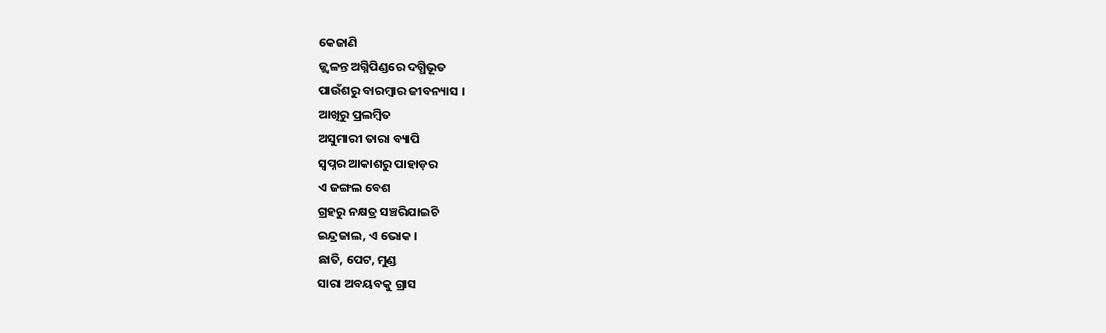କେଜାଣି
ଜ୍ଜ୍ୱଳନ୍ତ ଅଗ୍ନିପିଣ୍ଡରେ ଦଗ୍ଧିଭୂତ
ପାଉଁଶରୁ ବାରମ୍ୱାର ଜୀବନ୍ୟାସ ।
ଆଖିରୁ ପ୍ରଲମ୍ୱିତ
ଅସୁମାରୀ ତାରା ବ୍ୟାପି
ସ୍ୱପ୍ନର ଆକାଶରୁ ପାହାଡ଼ର
ଏ ଜଙ୍ଗଲ ବେଶ
ଗ୍ରହରୁ ନକ୍ଷତ୍ର ସଞ୍ଚରିଯାଇଚି
ଇନ୍ଦ୍ରଜାଲ, ଏ ଭୋକ ।
ଛାତି, ପେଟ, ମୁଣ୍ଡ
ସାରା ଅବୟବକୁ ଗ୍ରାସ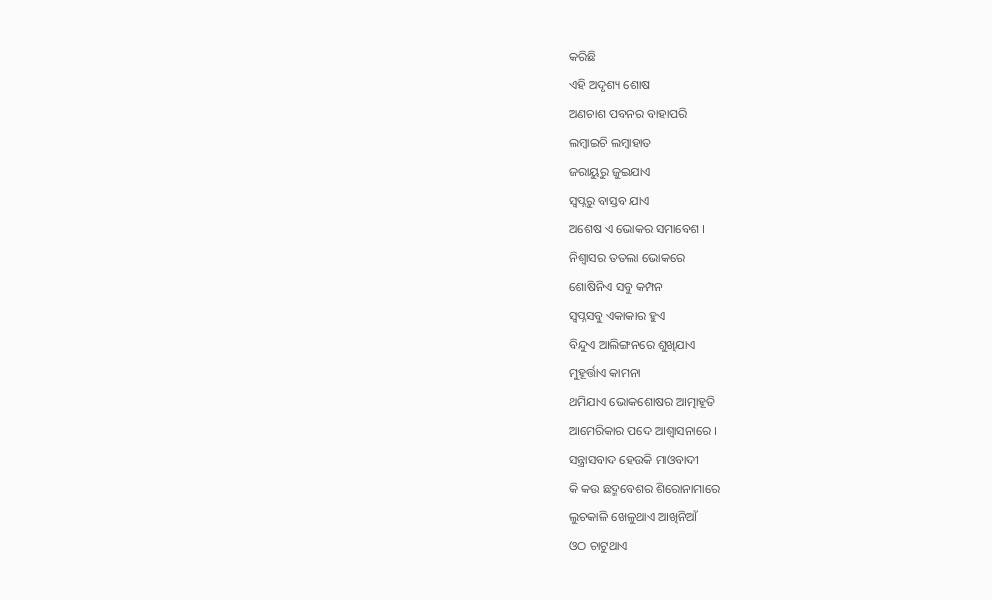କରିଛି
ଏହି ଅଦୃଶ୍ୟ ଶୋଷ
ଅଣଚାଶ ପବନର ବାହାପରି
ଲମ୍ୱାଇଚି ଲମ୍ୱାହାତ
ଜରାୟୁରୁ ଜୁଇଯାଏ
ସ୍ୱପ୍ନରୁ ବାସ୍ତବ ଯାଏ
ଅଶେଷ ଏ ଭୋକର ସମାବେଶ ।
ନିଶ୍ୱାସର ତତଲା ଭୋକରେ
ଶୋଷିନିଏ ସବୁ କମ୍ପନ
ସ୍ୱପ୍ନସବୁ ଏକାକାର ହୁଏ
ବିନ୍ଦୁଏ ଆଲିଙ୍ଗନରେ ଶୁଖିଯାଏ
ମୁହୂର୍ତ୍ତାଏ କାମନା
ଥମିଯାଏ ଭୋକଶୋଷର ଆତ୍ମାହୂତି
ଆମେରିକାର ପଦେ ଆଶ୍ୱାସନାରେ ।
ସନ୍ତ୍ରାସବାଦ ହେଉକି ମାଓବାଦୀ
କି କଉ ଛଦ୍ମବେଶର ଶିରୋନାମାରେ
ଲୁଚକାଳି ଖେଳୁଥାଏ ଆଖିନିଆଁ
ଓଠ ଚାଟୁଥାଏ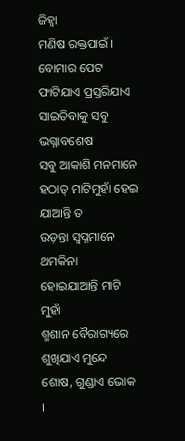ଜିହ୍ୱା
ମଣିଷ ରକ୍ତପାଇଁ ।
ବୋମାର ପେଟ ଫାଟିଯାଏ ପ୍ରସ୍ତରିଯାଏ
ସାଇତିବାକୁ ସବୁ ଭଗ୍ନାବଶେଷ
ସବୁ ଆକାଶି ମନମାନେ
ହଠାତ୍ ମାଟିମୁହାଁ ହେଇ ଯାଆନ୍ତି ତ
ଉଡ଼ନ୍ତା ସ୍ୱପ୍ନମାନେ ଥମକିନା
ହୋଇଯାଆନ୍ତି ମାଟି ମୁହାଁ
ଶ୍ମଶାନ ବୈରାଗ୍ୟରେ
ଶୁଖିଯାଏ ମୁନ୍ଦେ ଶୋଷ, ଗୁଣ୍ଡାଏ ଭୋକ ।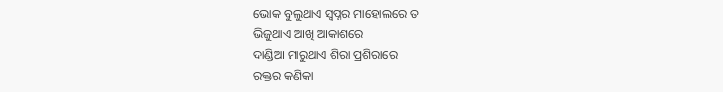ଭୋକ ବୁଲୁଥାଏ ସ୍ୱପ୍ନର ମାହୋଲରେ ତ
ଭିଜୁଥାଏ ଆଖି ଆକାଶରେ
ଦାଣ୍ଡିଆ ମାରୁଥାଏ ଶିରା ପ୍ରଶିରାରେ
ରକ୍ତର କଣିକା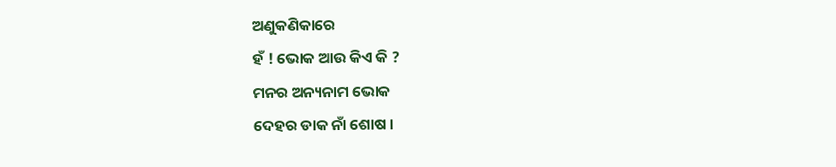ଅଣୁକଣିକାରେ
ହଁ ! ଭୋକ ଆଉ କିଏ କି ?
ମନର ଅନ୍ୟନାମ ଭୋକ
ଦେହର ଡାକ ନାଁ ଶୋଷ ।